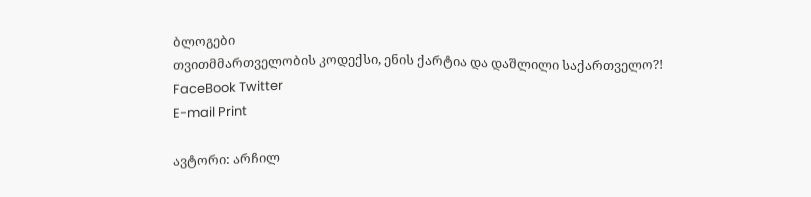ბლოგები
თვითმმართველობის კოდექსი, ენის ქარტია და დაშლილი საქართველო?!
FaceBook Twitter
E-mail Print

ავტორი: არჩილ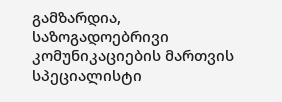გამზარდია, საზოგადოებრივი კომუნიკაციების მართვის სპეციალისტი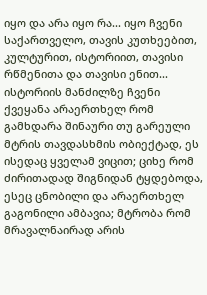იყო და არა იყო რა... იყო ჩვენი საქართველო, თავის კუთხეებით, კულტურით, ისტორიით, თავისი რწმენითა და თავისი ენით... ისტორიის მანძილზე ჩვენი ქვეყანა არაერთხელ რომ გამხდარა შინაური თუ გარეული მტრის თავდასხმის ობიექტად, ეს ისედაც ყველამ ვიცით; ციხე რომ ძირითადად შიგნიდან ტყდებოდა, ესეც ცნობილი და არაერთხელ გაგონილი ამბავია; მტრობა რომ მრავალნაირად არის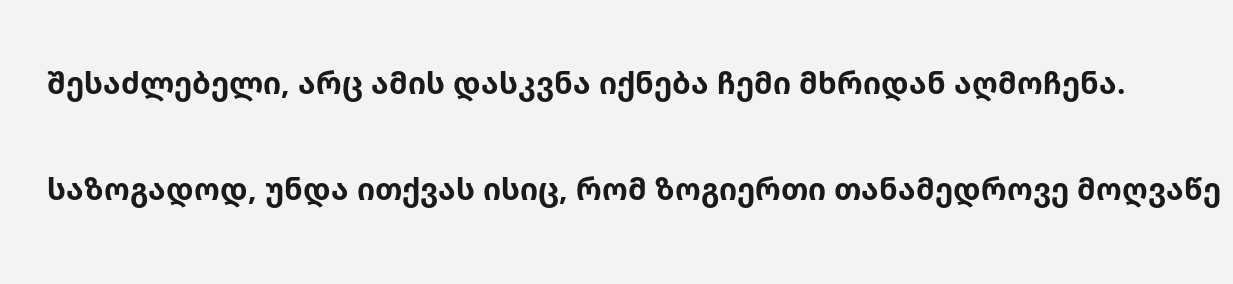შესაძლებელი, არც ამის დასკვნა იქნება ჩემი მხრიდან აღმოჩენა.

საზოგადოდ, უნდა ითქვას ისიც, რომ ზოგიერთი თანამედროვე მოღვაწე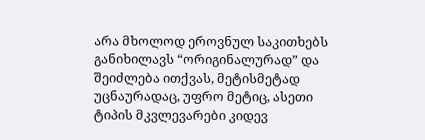არა მხოლოდ ეროვნულ საკითხებს განიხილავს “ორიგინალურად” და შეიძლება ითქვას, მეტისმეტად უცნაურადაც, უფრო მეტიც, ასეთი ტიპის მკვლევარები კიდევ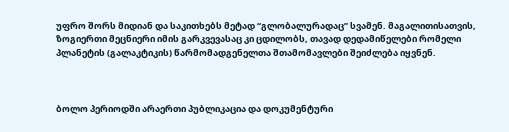უფრო შორს მიდიან და საკითხებს მეტად “გლობალურადაც” სვამენ. მაგალითისათვის, ზოგიერთი მეცნიერი იმის გარკვევასაც კი ცდილობს, თავად დედამიწელები რომელი პლანეტის (გალაკტიკის) წარმომადგენელთა შთამომავლები შეიძლება იყვნენ.



ბოლო პერიოდში არაერთი პუბლიკაცია და დოკუმენტური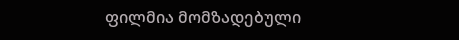ფილმია მომზადებული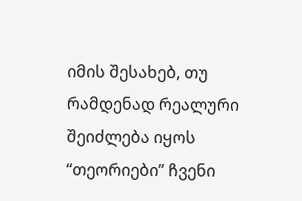იმის შესახებ, თუ რამდენად რეალური შეიძლება იყოს “თეორიები” ჩვენი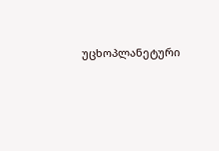უცხოპლანეტური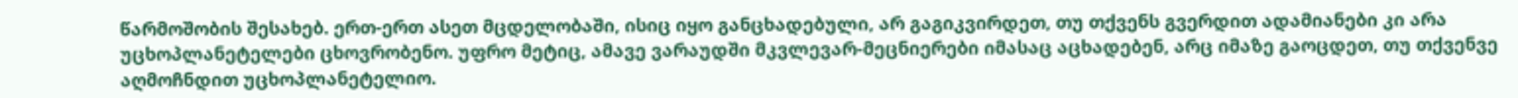წარმოშობის შესახებ. ერთ-ერთ ასეთ მცდელობაში, ისიც იყო განცხადებული, არ გაგიკვირდეთ, თუ თქვენს გვერდით ადამიანები კი არა უცხოპლანეტელები ცხოვრობენო. უფრო მეტიც, ამავე ვარაუდში მკვლევარ-მეცნიერები იმასაც აცხადებენ, არც იმაზე გაოცდეთ, თუ თქვენვე აღმოჩნდით უცხოპლანეტელიო.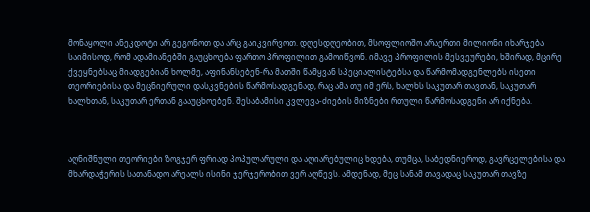მონაყოლი ანეკდოტი არ გეგონოთ და არც გაიკვირვოთ. დღესდღეობით, მსოფლიოშო არაერთი მილიონი იხარჯება საიმისოდ, რომ ადამიანებში გაუცხოება ფართო პროფილით გამოიწვონ. იმავე პროფილის მესვეურები, ხშირად, მცირე ქვეყნებსაც მიადგებიან ხოლმე, აფინანსებენ-რა მათში წამყვან სპეციალისტებსა და წარმომადგენლებს ისეთი თეორიებისა და მეცნიერული დასკვნების წარმოსადგენად, რაც ამა თუ იმ ერს, ხალხს საკუთარ თავთან, საკუთარ ხალხთან, საკუთარ ერთან გააუცხოებენ. შესაბამისი კვლევა-ძიების მიზნები რთული წარმოსადგენი არ იქნება.



აღნიშნული თეორიები ზოგჯერ ფრიად პოპულარული და აღიარებულიც ხდება, თუმცა, საბედნიეროდ, გავრცელებისა და მხარდაჭერის სათანადო არეალს ისინი ჯერჯერობით ვერ აღწევს. ამდენად, მეც სანამ თავადაც საკუთარ თავზე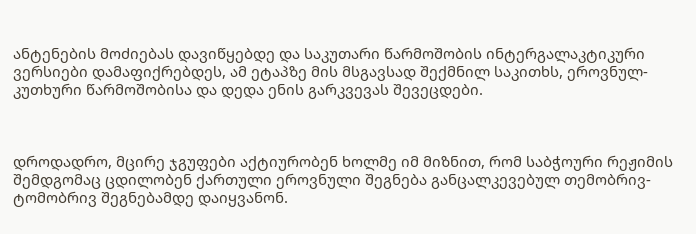ანტენების მოძიებას დავიწყებდე და საკუთარი წარმოშობის ინტერგალაკტიკური ვერსიები დამაფიქრებდეს, ამ ეტაპზე მის მსგავსად შექმნილ საკითხს, ეროვნულ-კუთხური წარმოშობისა და დედა ენის გარკვევას შევეცდები.



დროდადრო, მცირე ჯგუფები აქტიურობენ ხოლმე იმ მიზნით, რომ საბჭოური რეჟიმის შემდგომაც ცდილობენ ქართული ეროვნული შეგნება განცალკევებულ თემობრივ-ტომობრივ შეგნებამდე დაიყვანონ.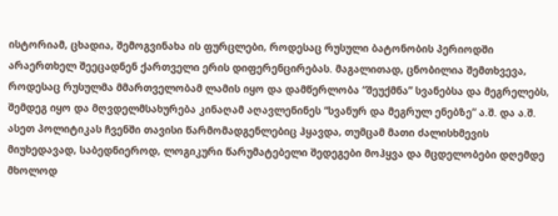ისტორიამ, ცხადია, შემოგვინახა ის ფურცლები, როდესაც რუსული ბატონობის პერიოდში არაერთხელ შეეცადნენ ქართველი ერის დიფერენცირებას. მაგალითად, ცნობილია შემთხვევა, როდესაც რუსულმა მმართველობამ ლამის იყო და დამწერლობა “შეუქმნა” სვანებსა და მეგრელებს, შემდეგ იყო და მღვდელმსახურება კინაღამ აღავლენინეს “სვანურ და მეგრულ ენებზე” ა.შ. და ა.შ. ასეთ პოლიტიკას ჩვენში თავისი წარმომადგენლებიც ჰყავდა, თუმცამ მათი ძალისხმევის მიუხედავად, საბედნიეროდ, ლოგიკური წარუმატებელი შედეგები მოჰყვა და მცდელობები დღემდე მხოლოდ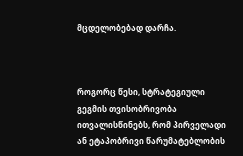მცდელობებად დარჩა.



როგორც წესი, სტრატეგიული გეგმის თვისობრივობა ითვალისწინებს, რომ პირველადი ან ეტაპობრივი წარუმატებლობის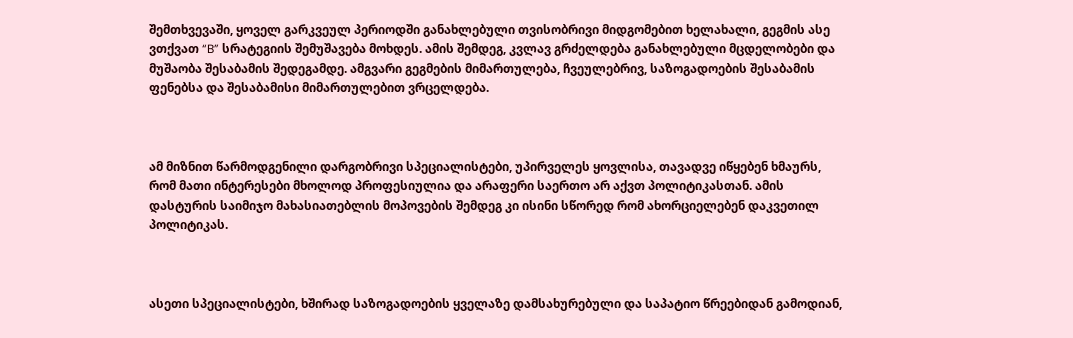შემთხვევაში, ყოველ გარკვეულ პერიოდში განახლებული თვისობრივი მიდგომებით ხელახალი, გეგმის ასე ვთქვათ “B” სრატეგიის შემუშავება მოხდეს. ამის შემდეგ, კვლავ გრძელდება განახლებული მცდელობები და მუშაობა შესაბამის შედეგამდე. ამგვარი გეგმების მიმართულება, ჩვეულებრივ, საზოგადოების შესაბამის ფენებსა და შესაბამისი მიმართულებით ვრცელდება.



ამ მიზნით წარმოდგენილი დარგობრივი სპეციალისტები, უპირველეს ყოვლისა, თავადვე იწყებენ ხმაურს, რომ მათი ინტერესები მხოლოდ პროფესიულია და არაფერი საერთო არ აქვთ პოლიტიკასთან. ამის დასტურის საიმიჯო მახასიათებლის მოპოვების შემდეგ კი ისინი სწორედ რომ ახორციელებენ დაკვეთილ პოლიტიკას.



ასეთი სპეციალისტები, ხშირად საზოგადოების ყველაზე დამსახურებული და საპატიო წრეებიდან გამოდიან,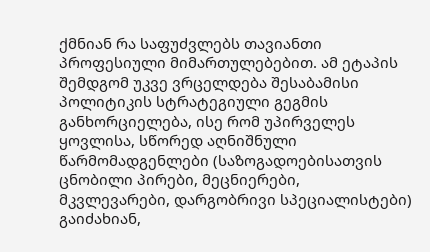ქმნიან რა საფუძვლებს თავიანთი პროფესიული მიმართულებებით. ამ ეტაპის შემდგომ უკვე ვრცელდება შესაბამისი პოლიტიკის სტრატეგიული გეგმის განხორციელება, ისე რომ უპირველეს ყოვლისა, სწორედ აღნიშნული წარმომადგენლები (საზოგადოებისათვის ცნობილი პირები, მეცნიერები, მკვლევარები, დარგობრივი სპეციალისტები) გაიძახიან,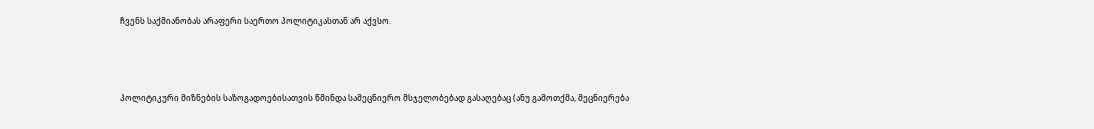ჩვენს საქმიანობას არაფერი საერთო პოლიტიკასთან არ აქვსო.



პოლიტიკური მიზნების საზოგადოებისათვის წმინდა სამეცნიერო მსჯელობებად გასაღებაც (ანუ გამოთქმა, მეცნიერება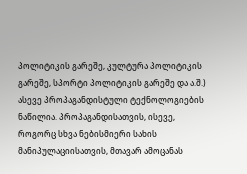პოლიტიკის გარეშე, კულტურა პოლიტიკის გარეშე, სპორტი პოლიტიკის გარეშე და ა.შ.) ასევე პროპაგანდისტული ტექნოლოგიების ნაწილია. პროპაგანდისათვის, ისევე, როგორც სხვა ნებისმიერი სახის მანიპულაციისათვის, მთავარ ამოცანას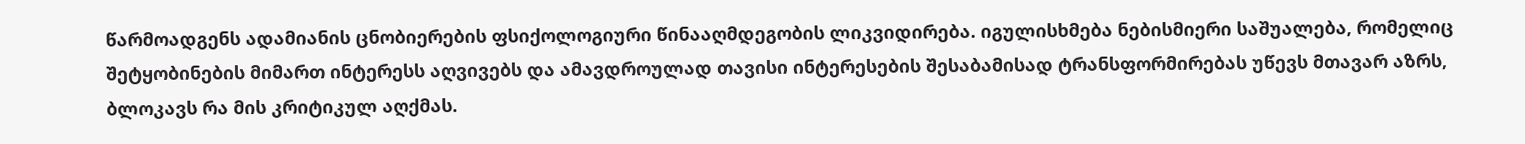წარმოადგენს ადამიანის ცნობიერების ფსიქოლოგიური წინააღმდეგობის ლიკვიდირება. იგულისხმება ნებისმიერი საშუალება, რომელიც შეტყობინების მიმართ ინტერესს აღვივებს და ამავდროულად თავისი ინტერესების შესაბამისად ტრანსფორმირებას უწევს მთავარ აზრს, ბლოკავს რა მის კრიტიკულ აღქმას.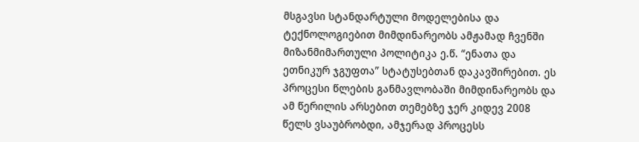მსგავსი სტანდარტული მოდელებისა და ტექნოლოგიებით მიმდინარეობს ამჟამად ჩვენში მიზანმიმართული პოლიტიკა ე.წ. “ენათა და ეთნიკურ ჯგუფთა” სტატუსებთან დაკავშირებით. ეს პროცესი წლების განმავლობაში მიმდინარეობს და ამ წერილის არსებით თემებზე ჯერ კიდევ 2008 წელს ვსაუბრობდი, ამჯერად პროცესს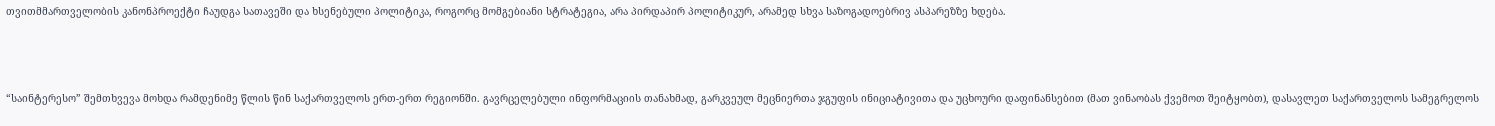თვითმმართველობის კანონპროექტი ჩაუდგა სათავეში და ხსენებული პოლიტიკა, როგორც მომგებიანი სტრატეგია, არა პირდაპირ პოლიტიკურ, არამედ სხვა საზოგადოებრივ ასპარეზზე ხდება.



“საინტერესო” შემთხვევა მოხდა რამდენიმე წლის წინ საქართველოს ერთ-ერთ რეგიონში. გავრცელებული ინფორმაციის თანახმად, გარკვეულ მეცნიერთა ჯგუფის ინიციატივითა და უცხოური დაფინანსებით (მათ ვინაობას ქვემოთ შეიტყობთ), დასავლეთ საქართველოს სამეგრელოს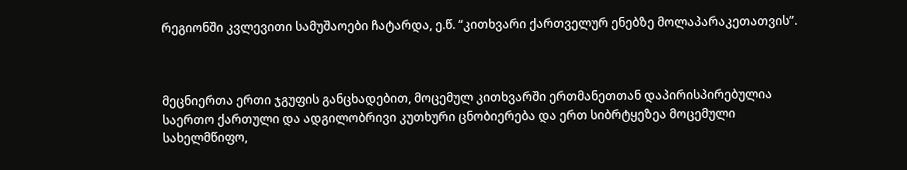რეგიონში კვლევითი სამუშაოები ჩატარდა, ე.წ. “კითხვარი ქართველურ ენებზე მოლაპარაკეთათვის”.



მეცნიერთა ერთი ჯგუფის განცხადებით, მოცემულ კითხვარში ერთმანეთთან დაპირისპირებულია საერთო ქართული და ადგილობრივი კუთხური ცნობიერება და ერთ სიბრტყეზეა მოცემული სახელმწიფო,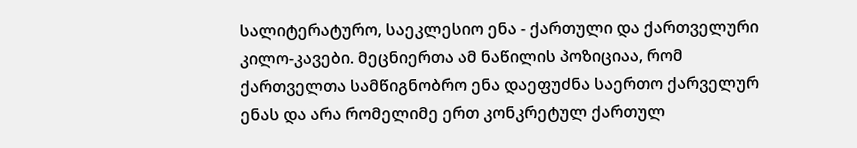სალიტერატურო, საეკლესიო ენა - ქართული და ქართველური კილო-კავები. მეცნიერთა ამ ნაწილის პოზიციაა, რომ ქართველთა სამწიგნობრო ენა დაეფუძნა საერთო ქარველურ ენას და არა რომელიმე ერთ კონკრეტულ ქართულ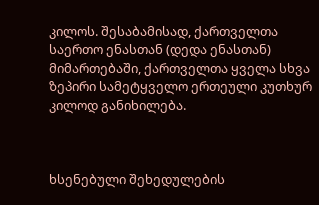კილოს. შესაბამისად, ქართველთა საერთო ენასთან (დედა ენასთან) მიმართებაში, ქართველთა ყველა სხვა ზეპირი სამეტყველო ერთეული კუთხურ კილოდ განიხილება.



ხსენებული შეხედულების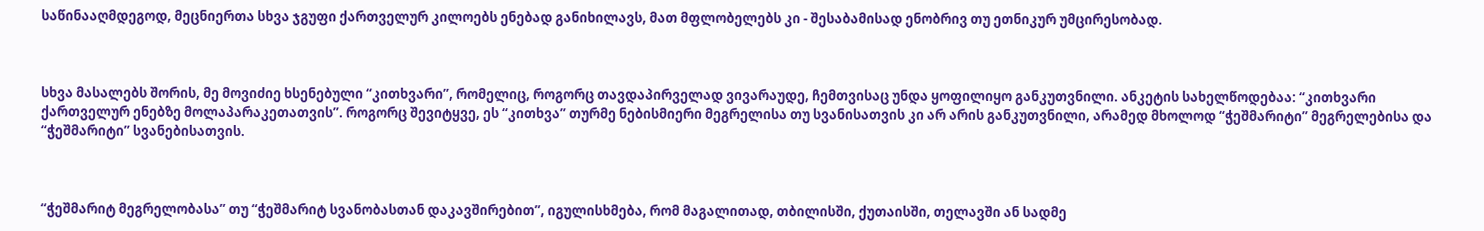საწინააღმდეგოდ, მეცნიერთა სხვა ჯგუფი ქართველურ კილოებს ენებად განიხილავს, მათ მფლობელებს კი - შესაბამისად ენობრივ თუ ეთნიკურ უმცირესობად.



სხვა მასალებს შორის, მე მოვიძიე ხსენებული “კითხვარი”, რომელიც, როგორც თავდაპირველად ვივარაუდე, ჩემთვისაც უნდა ყოფილიყო განკუთვნილი. ანკეტის სახელწოდებაა: “კითხვარი ქართველურ ენებზე მოლაპარაკეთათვის”. როგორც შევიტყვე, ეს “კითხვა” თურმე ნებისმიერი მეგრელისა თუ სვანისათვის კი არ არის განკუთვნილი, არამედ მხოლოდ “ჭეშმარიტი” მეგრელებისა და “ჭეშმარიტი” სვანებისათვის.



“ჭეშმარიტ მეგრელობასა” თუ “ჭეშმარიტ სვანობასთან დაკავშირებით”, იგულისხმება, რომ მაგალითად, თბილისში, ქუთაისში, თელავში ან სადმე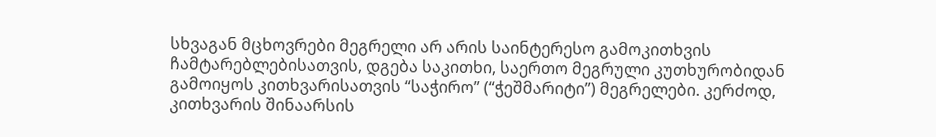სხვაგან მცხოვრები მეგრელი არ არის საინტერესო გამოკითხვის ჩამტარებლებისათვის, დგება საკითხი, საერთო მეგრული კუთხურობიდან გამოიყოს კითხვარისათვის “საჭირო” (“ჭეშმარიტი”) მეგრელები. კერძოდ, კითხვარის შინაარსის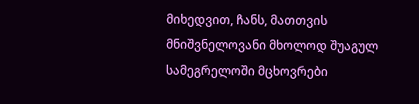მიხედვით, ჩანს, მათთვის მნიშვნელოვანი მხოლოდ შუაგულ სამეგრელოში მცხოვრები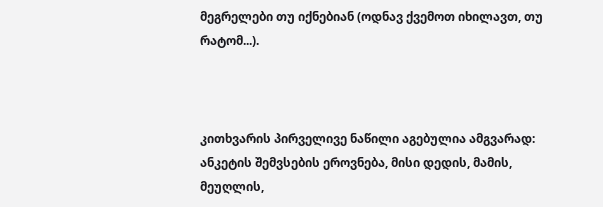მეგრელები თუ იქნებიან (ოდნავ ქვემოთ იხილავთ, თუ რატომ...).



კითხვარის პირველივე ნაწილი აგებულია ამგვარად: ანკეტის შემვსების ეროვნება, მისი დედის, მამის, მეუღლის,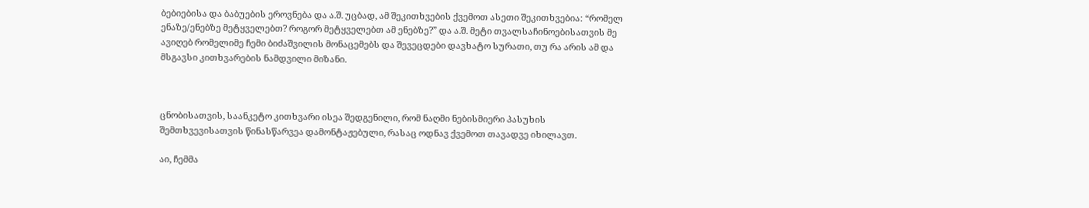ბებიებისა და ბაბუების ეროვნება და ა.შ. უცბად, ამ შეკითხვების ქვემოთ ასეთი შეკითხვებია: “რომელ ენაზე/ენებზე მეტყველებთ? როგორ მეტყველებთ ამ ენებზე?” და ა.შ. მეტი თვალსაჩინოებისათვის მე ავიღებ რომელიმე ჩემი ბიძაშვილის მონაცემებს და შევეცდები დავხატო სურათი, თუ რა არის ამ და მსგავსი კითხვარების ნამდვილი მიზანი.



ცნობისათვის, საანკეტო კითხვარი ისეა შედგენილი, რომ ნაღმი ნებისმიერი პასუხის შემთხვევისათვის წინასწარვეა დამონტაჟებული, რასაც ოდნავ ქვემოთ თავადვე იხილავთ.

აი, ჩემმა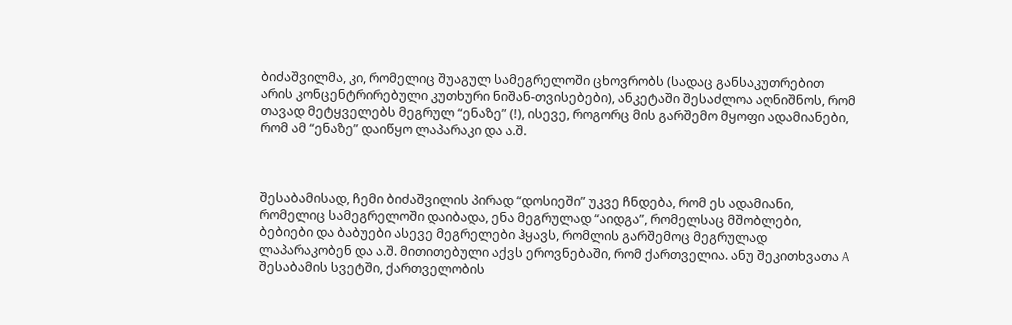ბიძაშვილმა, კი, რომელიც შუაგულ სამეგრელოში ცხოვრობს (სადაც განსაკუთრებით არის კონცენტრირებული კუთხური ნიშან-თვისებები), ანკეტაში შესაძლოა აღნიშნოს, რომ თავად მეტყველებს მეგრულ “ენაზე” (!), ისევე, როგორც მის გარშემო მყოფი ადამიანები, რომ ამ “ენაზე” დაიწყო ლაპარაკი და ა.შ.



შესაბამისად, ჩემი ბიძაშვილის პირად “დოსიეში” უკვე ჩნდება, რომ ეს ადამიანი, რომელიც სამეგრელოში დაიბადა, ენა მეგრულად “აიდგა”, რომელსაც მშობლები, ბებიები და ბაბუები ასევე მეგრელები ჰყავს, რომლის გარშემოც მეგრულად ლაპარაკობენ და ა.შ. მითითებული აქვს ეროვნებაში, რომ ქართველია. ანუ შეკითხვათა A შესაბამის სვეტში, ქართველობის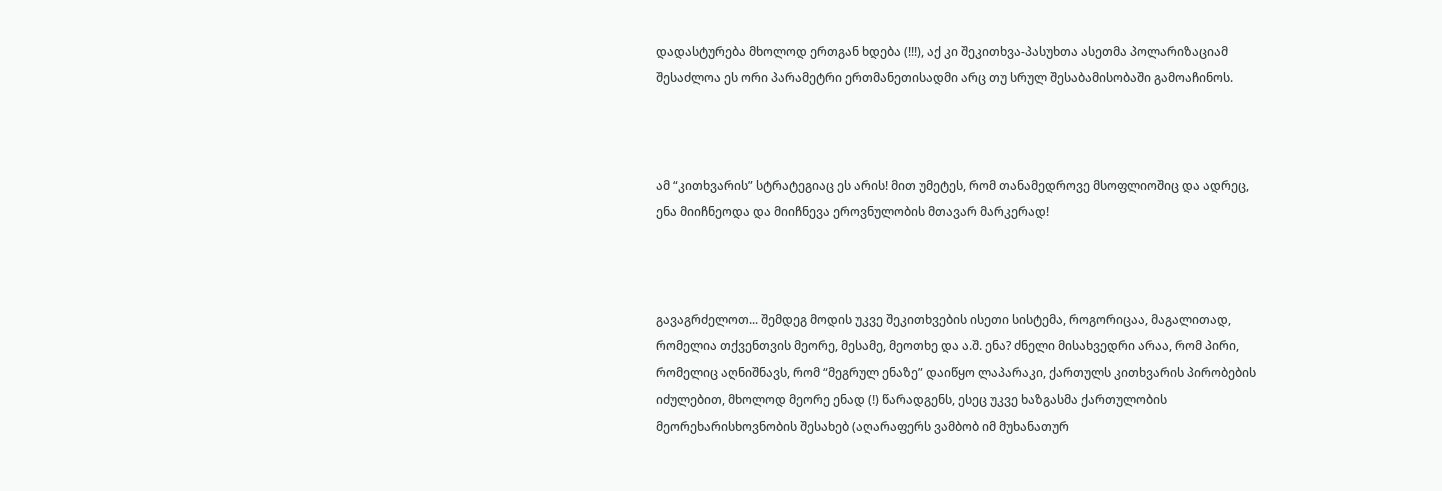დადასტურება მხოლოდ ერთგან ხდება (!!!), აქ კი შეკითხვა-პასუხთა ასეთმა პოლარიზაციამ შესაძლოა ეს ორი პარამეტრი ერთმანეთისადმი არც თუ სრულ შესაბამისობაში გამოაჩინოს.



ამ “კითხვარის” სტრატეგიაც ეს არის! მით უმეტეს, რომ თანამედროვე მსოფლიოშიც და ადრეც, ენა მიიჩნეოდა და მიიჩნევა ეროვნულობის მთავარ მარკერად!



გავაგრძელოთ... შემდეგ მოდის უკვე შეკითხვების ისეთი სისტემა, როგორიცაა, მაგალითად, რომელია თქვენთვის მეორე, მესამე, მეოთხე და ა.შ. ენა? ძნელი მისახვედრი არაა, რომ პირი, რომელიც აღნიშნავს, რომ “მეგრულ ენაზე” დაიწყო ლაპარაკი, ქართულს კითხვარის პირობების იძულებით, მხოლოდ მეორე ენად (!) წარადგენს, ესეც უკვე ხაზგასმა ქართულობის მეორეხარისხოვნობის შესახებ (აღარაფერს ვამბობ იმ მუხანათურ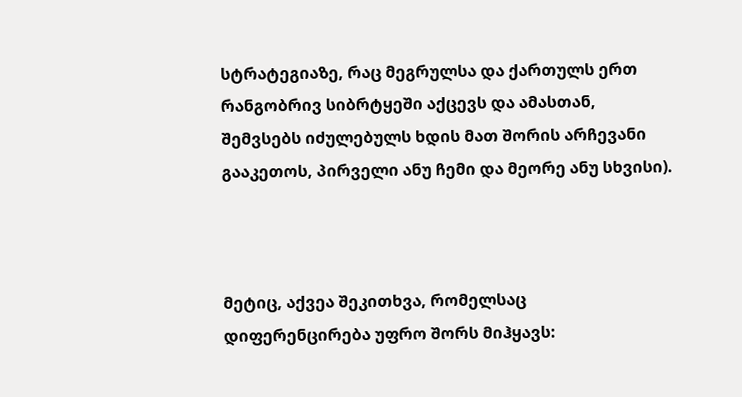სტრატეგიაზე, რაც მეგრულსა და ქართულს ერთ რანგობრივ სიბრტყეში აქცევს და ამასთან, შემვსებს იძულებულს ხდის მათ შორის არჩევანი გააკეთოს, პირველი ანუ ჩემი და მეორე ანუ სხვისი).



მეტიც, აქვეა შეკითხვა, რომელსაც დიფერენცირება უფრო შორს მიჰყავს: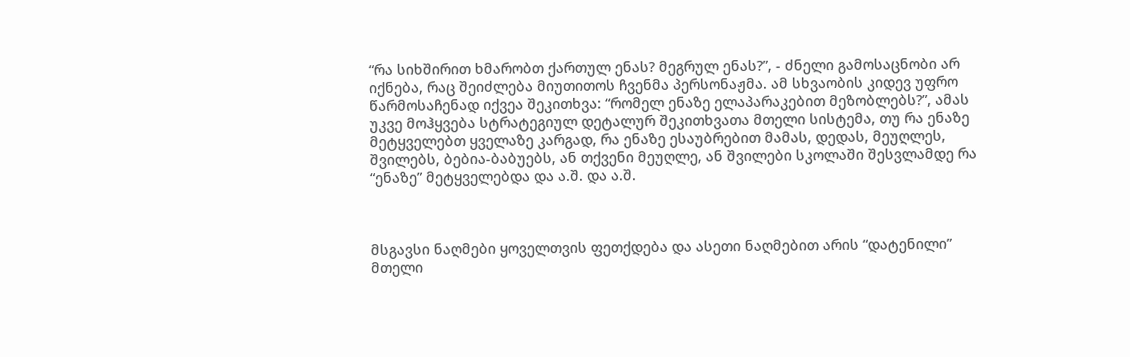“რა სიხშირით ხმარობთ ქართულ ენას? მეგრულ ენას?”, - ძნელი გამოსაცნობი არ იქნება, რაც შეიძლება მიუთითოს ჩვენმა პერსონაჟმა. ამ სხვაობის კიდევ უფრო წარმოსაჩენად იქვეა შეკითხვა: “რომელ ენაზე ელაპარაკებით მეზობლებს?”, ამას უკვე მოჰყვება სტრატეგიულ დეტალურ შეკითხვათა მთელი სისტემა, თუ რა ენაზე მეტყველებთ ყველაზე კარგად, რა ენაზე ესაუბრებით მამას, დედას, მეუღლეს, შვილებს, ბებია-ბაბუებს, ან თქვენი მეუღლე, ან შვილები სკოლაში შესვლამდე რა “ენაზე” მეტყველებდა და ა.შ. და ა.შ.



მსგავსი ნაღმები ყოველთვის ფეთქდება და ასეთი ნაღმებით არის “დატენილი” მთელი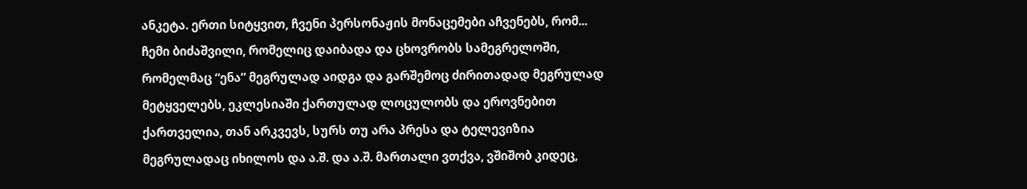ანკეტა. ერთი სიტყვით, ჩვენი პერსონაჟის მონაცემები აჩვენებს, რომ... ჩემი ბიძაშვილი, რომელიც დაიბადა და ცხოვრობს სამეგრელოში, რომელმაც “ენა” მეგრულად აიდგა და გარშემოც ძირითადად მეგრულად მეტყველებს, ეკლესიაში ქართულად ლოცულობს და ეროვნებით ქართველია, თან არკვევს, სურს თუ არა პრესა და ტელევიზია მეგრულადაც იხილოს და ა.შ. და ა.შ. მართალი ვთქვა, ვშიშობ კიდეც,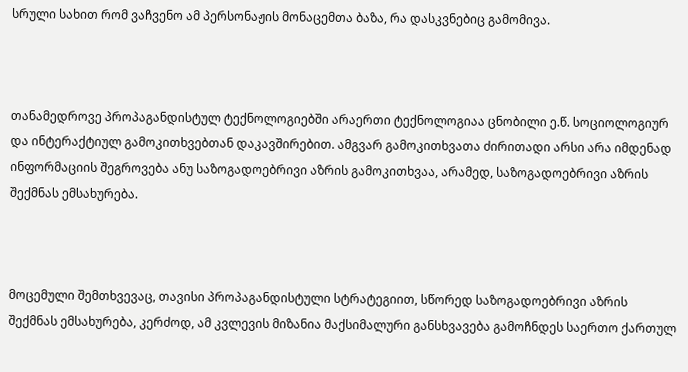სრული სახით რომ ვაჩვენო ამ პერსონაჟის მონაცემთა ბაზა, რა დასკვნებიც გამომივა.



თანამედროვე პროპაგანდისტულ ტექნოლოგიებში არაერთი ტექნოლოგიაა ცნობილი ე.წ. სოციოლოგიურ და ინტერაქტიულ გამოკითხვებთან დაკავშირებით. ამგვარ გამოკითხვათა ძირითადი არსი არა იმდენად ინფორმაციის შეგროვება ანუ საზოგადოებრივი აზრის გამოკითხვაა, არამედ, საზოგადოებრივი აზრის შექმნას ემსახურება.



მოცემული შემთხვევაც, თავისი პროპაგანდისტული სტრატეგიით, სწორედ საზოგადოებრივი აზრის შექმნას ემსახურება, კერძოდ, ამ კვლევის მიზანია მაქსიმალური განსხვავება გამოჩნდეს საერთო ქართულ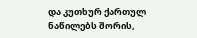და კუთხურ ქართულ ნაწილებს შორის,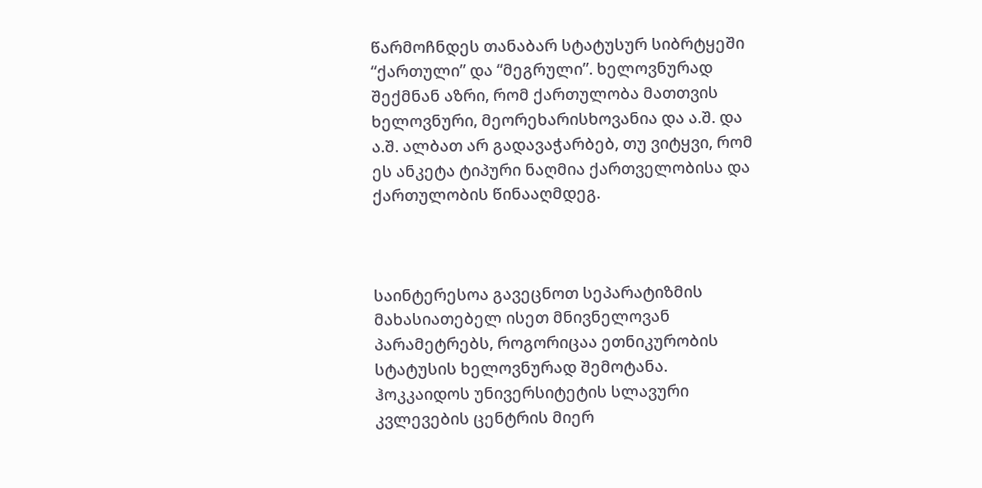წარმოჩნდეს თანაბარ სტატუსურ სიბრტყეში “ქართული” და “მეგრული”. ხელოვნურად შექმნან აზრი, რომ ქართულობა მათთვის ხელოვნური, მეორეხარისხოვანია და ა.შ. და ა.შ. ალბათ არ გადავაჭარბებ, თუ ვიტყვი, რომ ეს ანკეტა ტიპური ნაღმია ქართველობისა და ქართულობის წინააღმდეგ.



საინტერესოა გავეცნოთ სეპარატიზმის მახასიათებელ ისეთ მნივნელოვან პარამეტრებს, როგორიცაა ეთნიკურობის სტატუსის ხელოვნურად შემოტანა. ჰოკკაიდოს უნივერსიტეტის სლავური კვლევების ცენტრის მიერ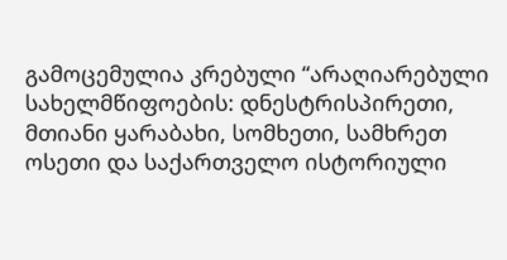გამოცემულია კრებული “არაღიარებული სახელმწიფოების: დნესტრისპირეთი, მთიანი ყარაბახი, სომხეთი, სამხრეთ ოსეთი და საქართველო ისტორიული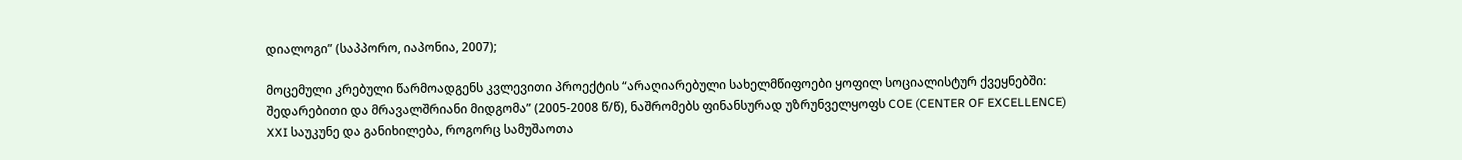დიალოგი” (საპპორო, იაპონია, 2007);

მოცემული კრებული წარმოადგენს კვლევითი პროექტის “არაღიარებული სახელმწიფოები ყოფილ სოციალისტურ ქვეყნებში: შედარებითი და მრავალშრიანი მიდგომა” (2005-2008 წ/წ), ნაშრომებს ფინანსურად უზრუნველყოფს COE (CENTER OF EXCELLENCE) XXI საუკუნე და განიხილება, როგორც სამუშაოთა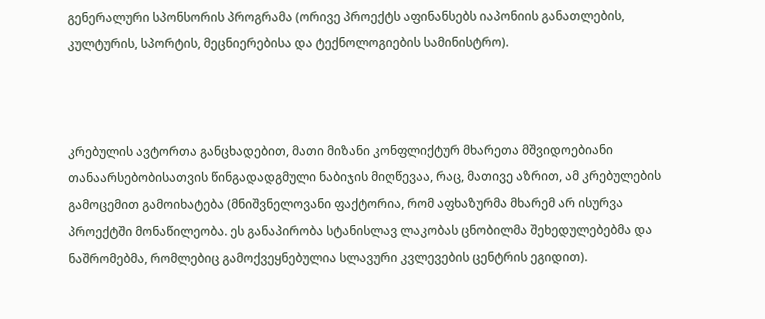გენერალური სპონსორის პროგრამა (ორივე პროექტს აფინანსებს იაპონიის განათლების, კულტურის, სპორტის, მეცნიერებისა და ტექნოლოგიების სამინისტრო).



კრებულის ავტორთა განცხადებით, მათი მიზანი კონფლიქტურ მხარეთა მშვიდოებიანი თანაარსებობისათვის წინგადადგმული ნაბიჯის მიღწევაა, რაც, მათივე აზრით, ამ კრებულების გამოცემით გამოიხატება (მნიშვნელოვანი ფაქტორია, რომ აფხაზურმა მხარემ არ ისურვა პროექტში მონაწილეობა. ეს განაპირობა სტანისლავ ლაკობას ცნობილმა შეხედულებებმა და ნაშრომებმა, რომლებიც გამოქვეყნებულია სლავური კვლევების ცენტრის ეგიდით).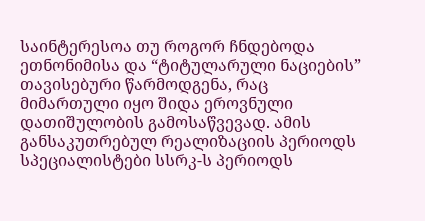საინტერესოა თუ როგორ ჩნდებოდა ეთნონიმისა და “ტიტულარული ნაციების” თავისებური წარმოდგენა, რაც მიმართული იყო შიდა ეროვნული დათიშულობის გამოსაწვევად. ამის განსაკუთრებულ რეალიზაციის პერიოდს სპეციალისტები სსრკ-ს პერიოდს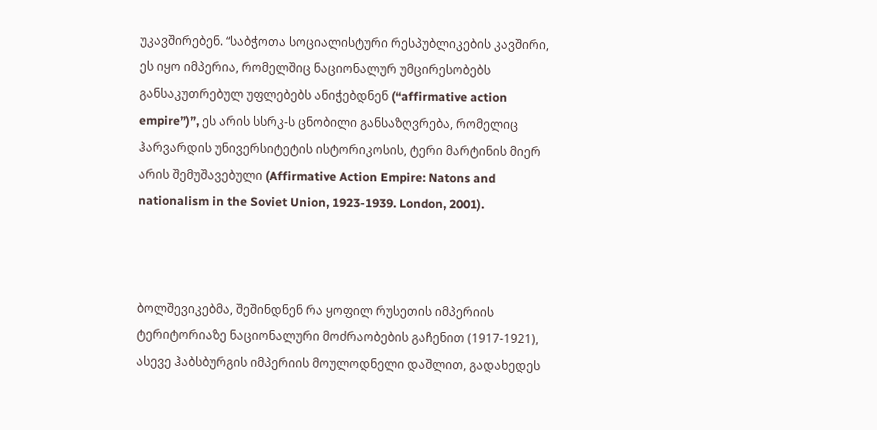უკავშირებენ. “საბჭოთა სოციალისტური რესპუბლიკების კავშირი, ეს იყო იმპერია, რომელშიც ნაციონალურ უმცირესობებს განსაკუთრებულ უფლებებს ანიჭებდნენ (“affirmative action empire”)”, ეს არის სსრკ-ს ცნობილი განსაზღვრება, რომელიც ჰარვარდის უნივერსიტეტის ისტორიკოსის, ტერი მარტინის მიერ არის შემუშავებული (Affirmative Action Empire: Natons and nationalism in the Soviet Union, 1923-1939. London, 2001).



ბოლშევიკებმა, შეშინდნენ რა ყოფილ რუსეთის იმპერიის ტერიტორიაზე ნაციონალური მოძრაობების გაჩენით (1917-1921), ასევე ჰაბსბურგის იმპერიის მოულოდნელი დაშლით, გადახედეს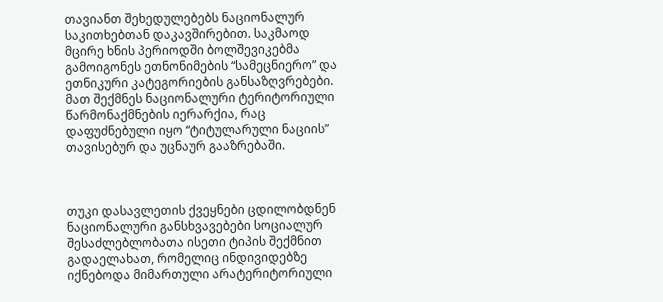თავიანთ შეხედულებებს ნაციონალურ საკითხებთან დაკავშირებით. საკმაოდ მცირე ხნის პერიოდში ბოლშევიკებმა გამოიგონეს ეთნონიმების “სამეცნიერო” და ეთნიკური კატეგორიების განსაზღვრებები. მათ შექმნეს ნაციონალური ტერიტორიული წარმონაქმნების იერარქია, რაც დაფუძნებული იყო “ტიტულარული ნაციის” თავისებურ და უცნაურ გააზრებაში.



თუკი დასავლეთის ქვეყნები ცდილობდნენ ნაციონალური განსხვავებები სოციალურ შესაძლებლობათა ისეთი ტიპის შექმნით გადაელახათ, რომელიც ინდივიდებზე იქნებოდა მიმართული არატერიტორიული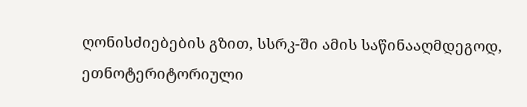ღონისძიებების გზით, სსრკ-ში ამის საწინააღმდეგოდ, ეთნოტერიტორიული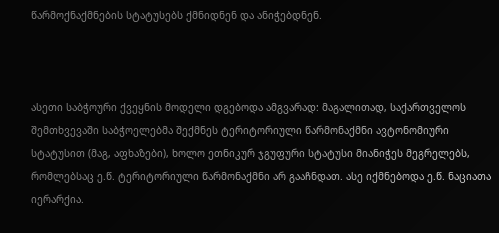წარმოქნაქმნების სტატუსებს ქმნიდნენ და ანიჭებდნენ.



ასეთი საბჭოური ქვეყნის მოდელი დგებოდა ამგვარად: მაგალითად, საქართველოს შემთხვევაში საბჭოელებმა შექმნეს ტერიტორიული წარმონაქმნი ავტონომიური სტატუსით (მაგ, აფხაზები), ხოლო ეთნიკურ ჯგუფური სტატუსი მიანიჭეს მეგრელებს, რომლებსაც ე.წ. ტერიტორიული წარმონაქმნი არ გააჩნდათ. ასე იქმნებოდა ე.წ. ნაციათა იერარქია.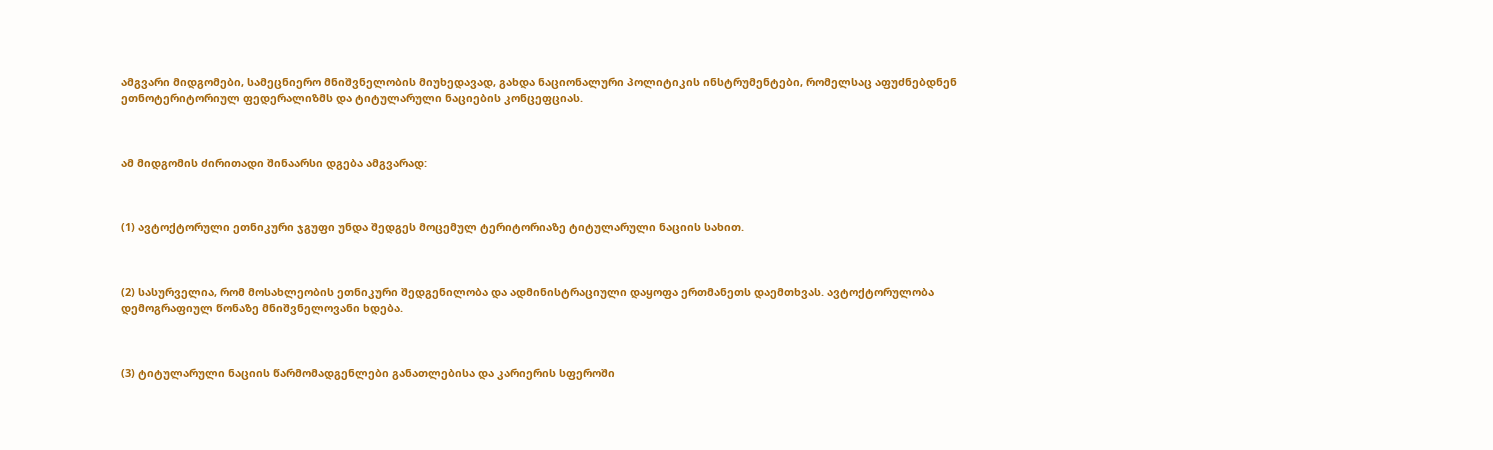ამგვარი მიდგომები, სამეცნიერო მნიშვნელობის მიუხედავად, გახდა ნაციონალური პოლიტიკის ინსტრუმენტები, რომელსაც აფუძნებდნენ ეთნოტერიტორიულ ფედერალიზმს და ტიტულარული ნაციების კონცეფციას.



ამ მიდგომის ძირითადი შინაარსი დგება ამგვარად:



(1) ავტოქტორული ეთნიკური ჯგუფი უნდა შედგეს მოცემულ ტერიტორიაზე ტიტულარული ნაციის სახით.



(2) სასურველია, რომ მოსახლეობის ეთნიკური შედგენილობა და ადმინისტრაციული დაყოფა ერთმანეთს დაემთხვას. ავტოქტორულობა დემოგრაფიულ წონაზე მნიშვნელოვანი ხდება.



(3) ტიტულარული ნაციის წარმომადგენლები განათლებისა და კარიერის სფეროში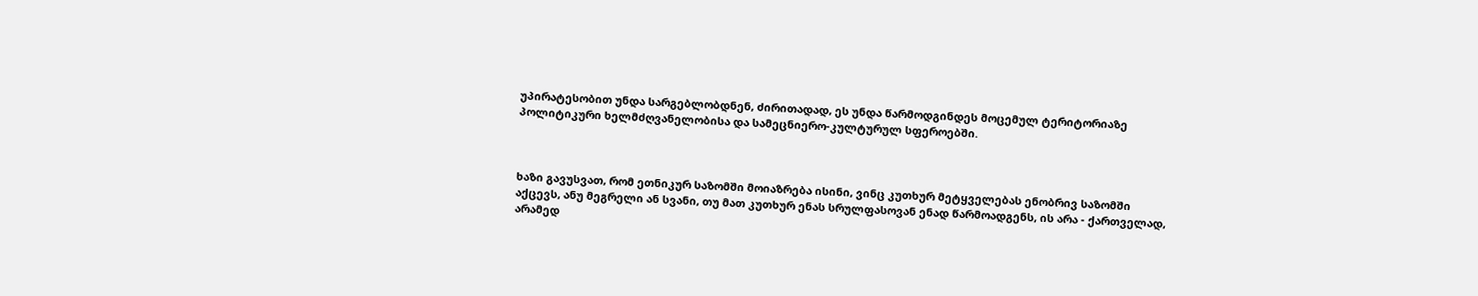უპირატესობით უნდა სარგებლობდნენ, ძირითადად, ეს უნდა წარმოდგინდეს მოცემულ ტერიტორიაზე პოლიტიკური ხელმძღვანელობისა და სამეცნიერო-კულტურულ სფეროებში.



ხაზი გავუსვათ, რომ ეთნიკურ საზომში მოიაზრება ისინი, ვინც კუთხურ მეტყველებას ენობრივ საზომში აქცევს, ანუ მეგრელი ან სვანი, თუ მათ კუთხურ ენას სრულფასოვან ენად წარმოადგენს, ის არა - ქართველად, არამედ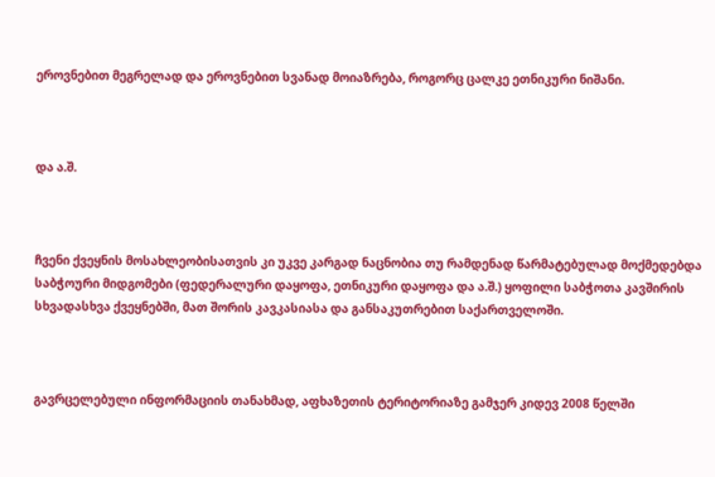ეროვნებით მეგრელად და ეროვნებით სვანად მოიაზრება, როგორც ცალკე ეთნიკური ნიშანი.



და ა.შ.



ჩვენი ქვეყნის მოსახლეობისათვის კი უკვე კარგად ნაცნობია თუ რამდენად წარმატებულად მოქმედებდა საბჭოური მიდგომები (ფედერალური დაყოფა, ეთნიკური დაყოფა და ა.შ.) ყოფილი საბჭოთა კავშირის სხვადასხვა ქვეყნებში, მათ შორის კავკასიასა და განსაკუთრებით საქართველოში.



გავრცელებული ინფორმაციის თანახმად, აფხაზეთის ტერიტორიაზე გამჯერ კიდევ 2008 წელში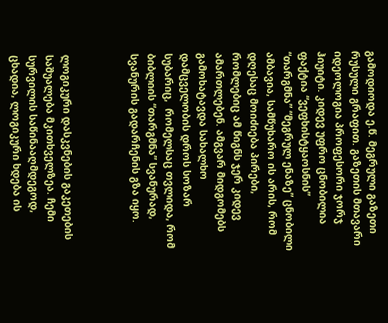გამოდიოდა ე.წ. მეგრული გაზეთი რუსული გრაფით. გაზეთის მთავარი იდეოლოგია პროფესორი ჯორჯ ჰიუიტი. კიდევ უფრო ცნობილია ფაქტია “ვეფხისტყაოსნის” “თარგმნა” “მეგრულ ენაზე” ცნობილი ამბავია, სამწუხარო ის არის, რომ დღესაც მოიძიება პირები, რომლებიც ამ წიგნს ჯერ კიდევ ამართლებენ. ამგვარ მიდგომებს გამოხატავდა სახალხო დამცველობის დროს სოზარ სუბარიც,  რომელსაც თვლიდა, რომ ბიბლიის “თარგმნა” სვანურად, სვანურის გადარჩენის გზა იყო.



ლოგიკური დასკვნების გაკეთების საშუალება მკითხველზეა. ჩემი სურვილის საწინააღმდეგოდ, ცხადია, ლოგიკური ხდება ის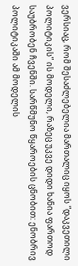ვერსიაც, რომ შესაძლებელია მართალიც იყოს “დაკვეთილი პოლიტიკის” ის მოდელი, რაზეც უკვე დიდი ხანია ფართოდ საუბრობენ ჩვენში. სარწმუნო წყაროების ცნობით: ენობრივ პოლიტიკაში ამ მოდელის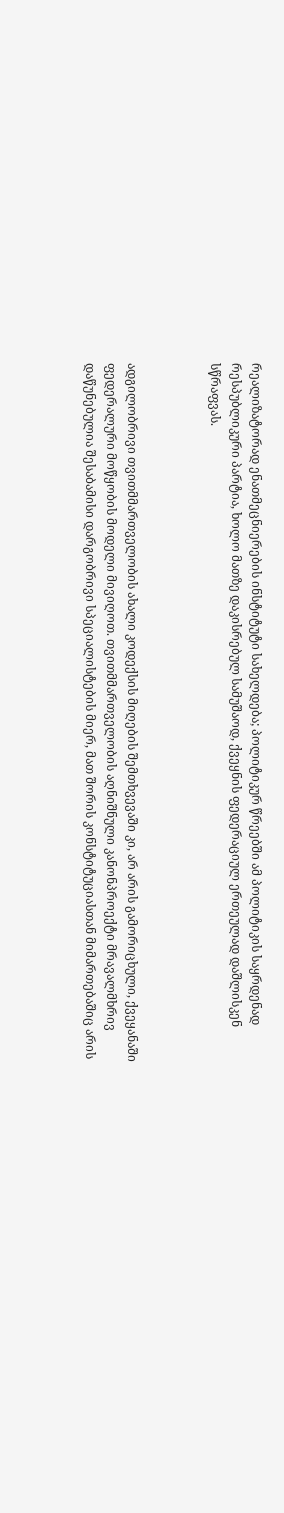რეალიზატორად ენათმეცნიერების ინსტიტუტი სახელდება; პოლიტიკურ წრეებში ამ პოლიტიკის საყრდენად რესპუბლიკური პარტია, ხოლო მათზე დაკისრებულ სამუშაოდ, ქვეყნის ფედერაციულ ერთეულად დაშლისკენ სწრაფვას.



ადგილობრივი თვითმმართველობის ახალი კოდექსის მიღების შემთხვევაში კი, არ არის გამორიცხული, ქვეყანაში ფედერალური მოწყობის მოდელი მივიღოთ. თვითმმართველობის აღნიშნული კანონპროექტი მრავალმხრივ დაწუნებულია შესაბამისი დარგობრივი სპეციალისტების მიერ, მათ შორის კონსტიტუციასთან მიმართებაშიც არის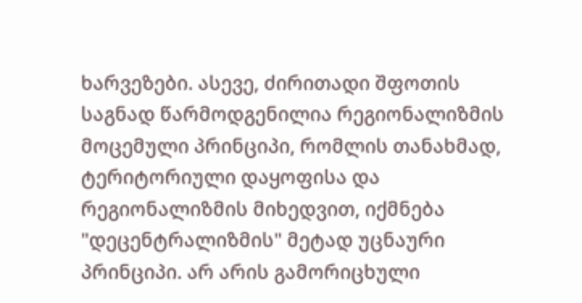ხარვეზები. ასევე, ძირითადი შფოთის საგნად წარმოდგენილია რეგიონალიზმის მოცემული პრინციპი, რომლის თანახმად, ტერიტორიული დაყოფისა და რეგიონალიზმის მიხედვით, იქმნება "დეცენტრალიზმის" მეტად უცნაური პრინციპი. არ არის გამორიცხული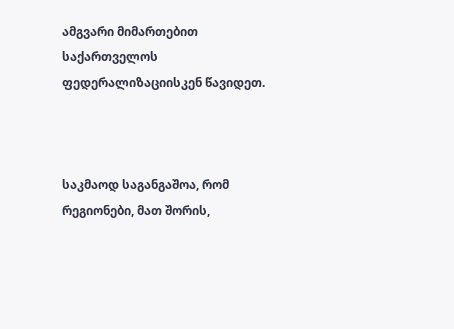ამგვარი მიმართებით საქართველოს ფედერალიზაციისკენ წავიდეთ.



საკმაოდ საგანგაშოა, რომ რეგიონები, მათ შორის,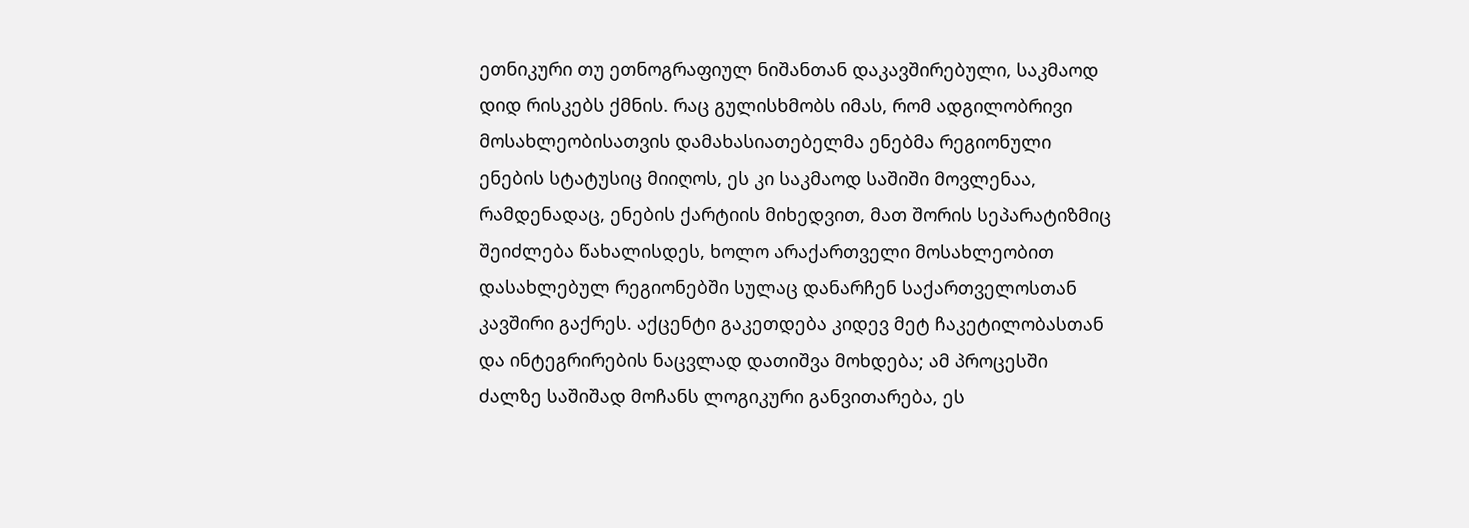ეთნიკური თუ ეთნოგრაფიულ ნიშანთან დაკავშირებული, საკმაოდ დიდ რისკებს ქმნის. რაც გულისხმობს იმას, რომ ადგილობრივი მოსახლეობისათვის დამახასიათებელმა ენებმა რეგიონული ენების სტატუსიც მიიღოს, ეს კი საკმაოდ საშიში მოვლენაა, რამდენადაც, ენების ქარტიის მიხედვით, მათ შორის სეპარატიზმიც შეიძლება წახალისდეს, ხოლო არაქართველი მოსახლეობით დასახლებულ რეგიონებში სულაც დანარჩენ საქართველოსთან კავშირი გაქრეს. აქცენტი გაკეთდება კიდევ მეტ ჩაკეტილობასთან და ინტეგრირების ნაცვლად დათიშვა მოხდება; ამ პროცესში ძალზე საშიშად მოჩანს ლოგიკური განვითარება, ეს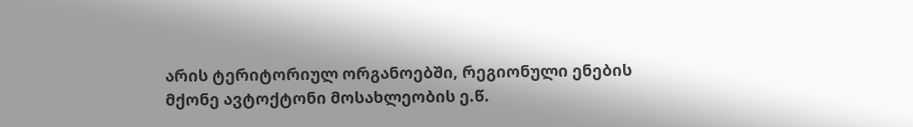არის ტერიტორიულ ორგანოებში, რეგიონული ენების მქონე ავტოქტონი მოსახლეობის ე.წ.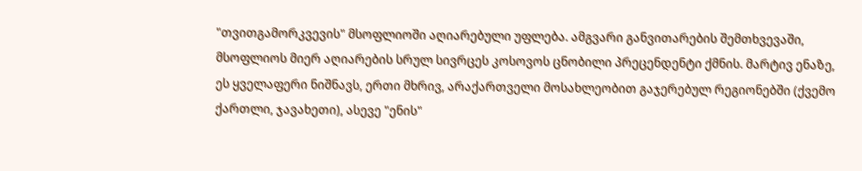"თვითგამორკვევის" მსოფლიოში აღიარებული უფლება. ამგვარი განვითარების შემთხვევაში, მსოფლიოს მიერ აღიარების სრულ სივრცეს კოსოვოს ცნობილი პრეცენდენტი ქმნის. მარტივ ენაზე, ეს ყველაფერი ნიშნავს, ერთი მხრივ, არაქართველი მოსახლეობით გაჯერებულ რეგიონებში (ქვემო ქართლი, ჯავახეთი), ასევე "ენის"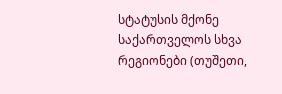სტატუსის მქონე საქართველოს სხვა რეგიონები (თუშეთი,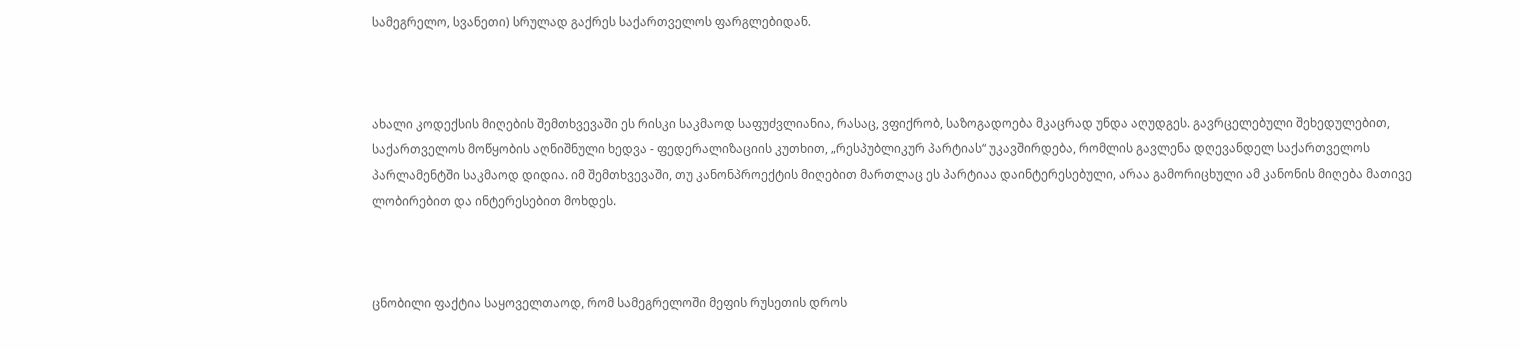სამეგრელო, სვანეთი) სრულად გაქრეს საქართველოს ფარგლებიდან.



ახალი კოდექსის მიღების შემთხვევაში ეს რისკი საკმაოდ საფუძვლიანია, რასაც, ვფიქრობ, საზოგადოება მკაცრად უნდა აღუდგეს. გავრცელებული შეხედულებით, საქართველოს მოწყობის აღნიშნული ხედვა - ფედერალიზაციის კუთხით, „რესპუბლიკურ პარტიას“ უკავშირდება, რომლის გავლენა დღევანდელ საქართველოს პარლამენტში საკმაოდ დიდია. იმ შემთხვევაში, თუ კანონპროექტის მიღებით მართლაც ეს პარტიაა დაინტერესებული, არაა გამორიცხული ამ კანონის მიღება მათივე ლობირებით და ინტერესებით მოხდეს.



ცნობილი ფაქტია საყოველთაოდ, რომ სამეგრელოში მეფის რუსეთის დროს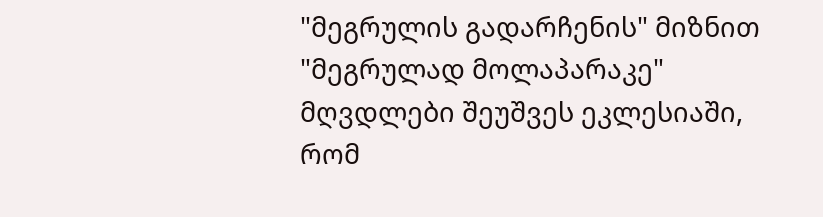"მეგრულის გადარჩენის" მიზნით "მეგრულად მოლაპარაკე" მღვდლები შეუშვეს ეკლესიაში, რომ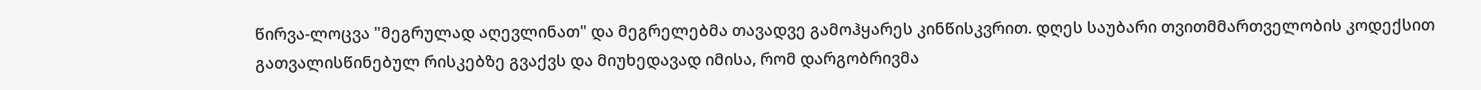წირვა-ლოცვა "მეგრულად აღევლინათ" და მეგრელებმა თავადვე გამოჰყარეს კინწისკვრით. დღეს საუბარი თვითმმართველობის კოდექსით გათვალისწინებულ რისკებზე გვაქვს და მიუხედავად იმისა, რომ დარგობრივმა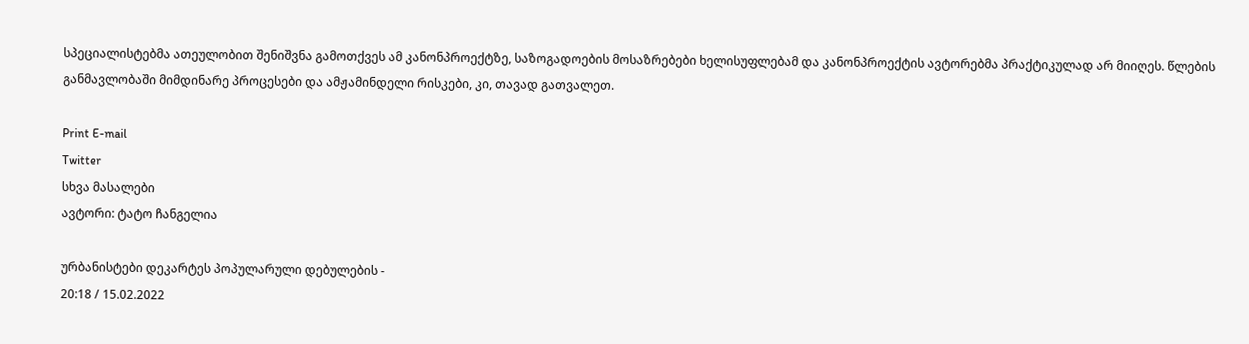სპეციალისტებმა ათეულობით შენიშვნა გამოთქვეს ამ კანონპროექტზე, საზოგადოების მოსაზრებები ხელისუფლებამ და კანონპროექტის ავტორებმა პრაქტიკულად არ მიიღეს. წლების განმავლობაში მიმდინარე პროცესები და ამჟამინდელი რისკები, კი, თავად გათვალეთ.

Print E-mail
Twitter
სხვა მასალები
ავტორი: ტატო ჩანგელია

ურბანისტები დეკარტეს პოპულარული დებულების -
20:18 / 15.02.2022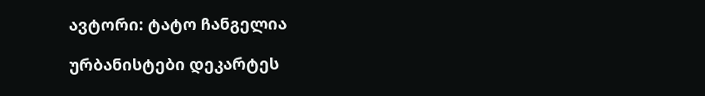ავტორი: ტატო ჩანგელია

ურბანისტები დეკარტეს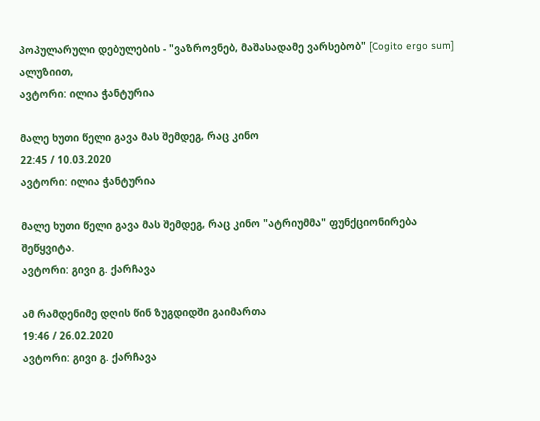პოპულარული დებულების - "ვაზროვნებ, მაშასადამე ვარსებობ" [Cogito ergo sum] ალუზიით,
ავტორი: ილია ჭანტურია

მალე ხუთი წელი გავა მას შემდეგ, რაც კინო
22:45 / 10.03.2020
ავტორი: ილია ჭანტურია

მალე ხუთი წელი გავა მას შემდეგ, რაც კინო "ატრიუმმა" ფუნქციონირება შეწყვიტა.
ავტორი: გივი გ. ქარჩავა

ამ რამდენიმე დღის წინ ზუგდიდში გაიმართა
19:46 / 26.02.2020
ავტორი: გივი გ. ქარჩავა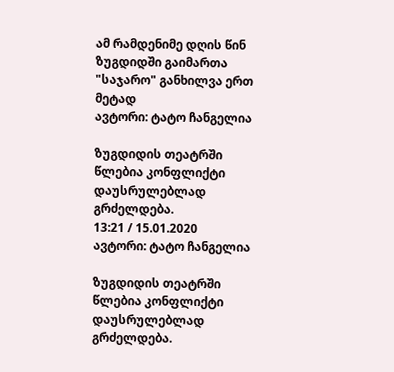ამ რამდენიმე დღის წინ ზუგდიდში გაიმართა "საჯარო" განხილვა ერთ მეტად
ავტორი: ტატო ჩანგელია

ზუგდიდის თეატრში წლებია კონფლიქტი დაუსრულებლად გრძელდება.
13:21 / 15.01.2020
ავტორი: ტატო ჩანგელია

ზუგდიდის თეატრში წლებია კონფლიქტი დაუსრულებლად გრძელდება.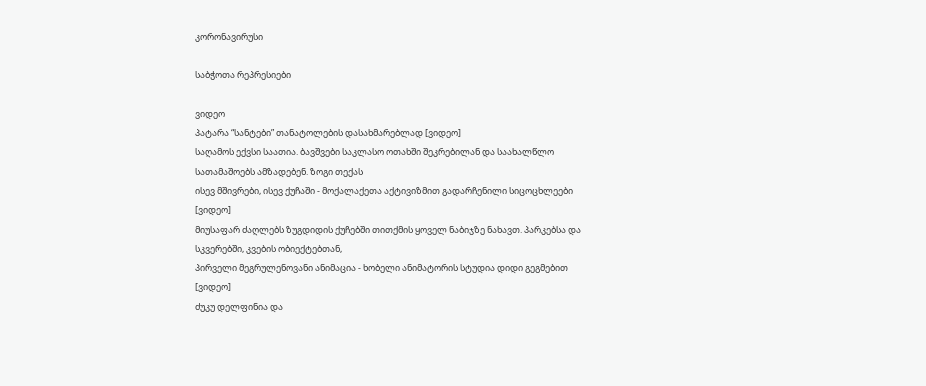კორონავირუსი

საბჭოთა რეპრესიები

ვიდეო
პატარა “სანტები” თანატოლების დასახმარებლად [ვიდეო]
საღამოს ექვსი საათია. ბავშვები საკლასო ოთახში შეკრებილან და საახალწლო სათამაშოებს ამზადებენ. ზოგი თექას
ისევ მშივრები, ისევ ქუჩაში - მოქალაქეთა აქტივიზმით გადარჩენილი სიცოცხლეები [ვიდეო]
მიუსაფარ ძაღლებს ზუგდიდის ქუჩებში თითქმის ყოველ ნაბიჯზე ნახავთ. პარკებსა და სკვერებში, კვების ობიექტებთან,
პირველი მეგრულენოვანი ანიმაცია - ხობელი ანიმატორის სტუდია დიდი გეგმებით [ვიდეო]
ძუკუ დელფინია და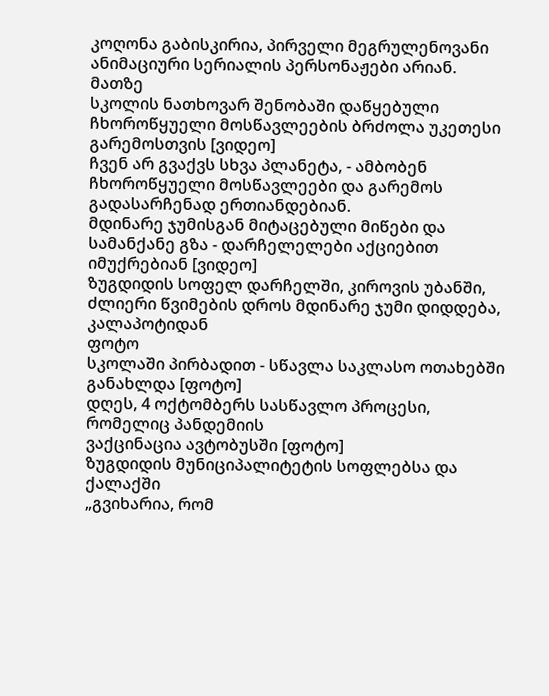კოღონა გაბისკირია, პირველი მეგრულენოვანი ანიმაციური სერიალის პერსონაჟები არიან. მათზე
სკოლის ნათხოვარ შენობაში დაწყებული ჩხოროწყუელი მოსწავლეების ბრძოლა უკეთესი გარემოსთვის [ვიდეო]
ჩვენ არ გვაქვს სხვა პლანეტა, - ამბობენ ჩხოროწყუელი მოსწავლეები და გარემოს გადასარჩენად ერთიანდებიან.
მდინარე ჯუმისგან მიტაცებული მიწები და სამანქანე გზა - დარჩელელები აქციებით იმუქრებიან [ვიდეო]
ზუგდიდის სოფელ დარჩელში, კიროვის უბანში, ძლიერი წვიმების დროს მდინარე ჯუმი დიდდება, კალაპოტიდან
ფოტო
სკოლაში პირბადით - სწავლა საკლასო ოთახებში განახლდა [ფოტო]
დღეს, 4 ოქტომბერს სასწავლო პროცესი, რომელიც პანდემიის
ვაქცინაცია ავტობუსში [ფოტო]
ზუგდიდის მუნიციპალიტეტის სოფლებსა და ქალაქში
„გვიხარია, რომ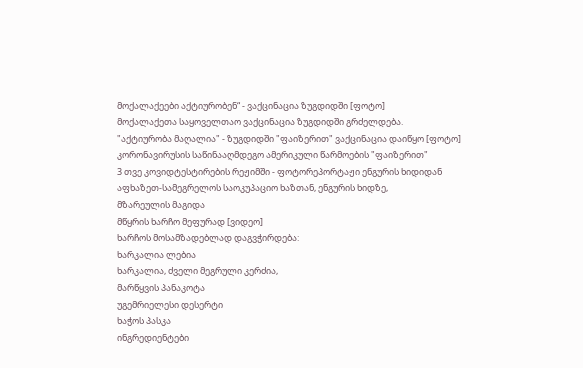მოქალაქეები აქტიურობენ“ - ვაქცინაცია ზუგდიდში [ფოტო]
მოქალაქეთა საყოველთაო ვაქცინაცია ზუგდიდში გრძელდება.
"აქტიურობა მაღალია" - ზუგდიდში "ფაიზერით" ვაქცინაცია დაიწყო [ფოტო]
კორონავირუსის საწინააღმდეგო ამერიკული წარმოების "ფაიზერით"
3 თვე კოვიდტესტირების რეჟიმში - ფოტორეპორტაჟი ენგურის ხიდიდან
აფხაზეთ-სამეგრელოს საოკუპაციო ხაზთან, ენგურის ხიდზე,
მზარეულის მაგიდა
მწყრის ხარჩო მეფურად [ვიდეო]
ხარჩოს მოსამზადებლად დაგვჭირდება:
ხარკალია ლებია
ხარკალია, ძველი მეგრული კერძია,
მარწყვის პანაკოტა
უგემრიელესი დესერტი
ხაჭოს პასკა
ინგრედიენტები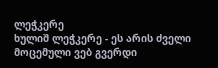ლეჭკერე
ხულიშ ლეჭკერე - ეს არის ძველი
მოცემული ვებ გვერდი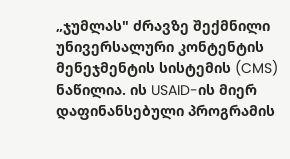„ჯუმლას" ძრავზე შექმნილი უნივერსალური კონტენტის მენეჯმენტის სისტემის (CMS) ნაწილია. ის USAID-ის მიერ დაფინანსებული პროგრამის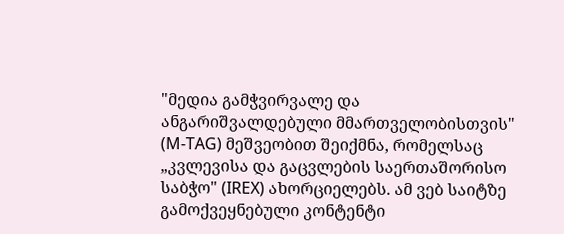"მედია გამჭვირვალე და ანგარიშვალდებული მმართველობისთვის" (M-TAG) მეშვეობით შეიქმნა, რომელსაც „კვლევისა და გაცვლების საერთაშორისო საბჭო" (IREX) ახორციელებს. ამ ვებ საიტზე გამოქვეყნებული კონტენტი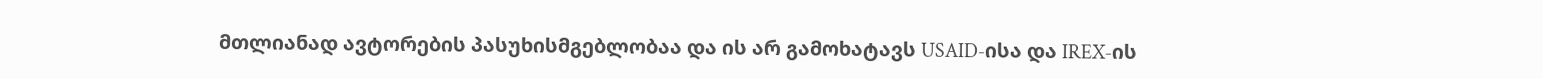მთლიანად ავტორების პასუხისმგებლობაა და ის არ გამოხატავს USAID-ისა და IREX-ის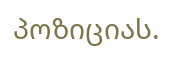პოზიციას.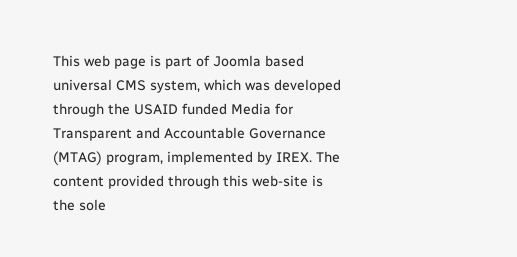This web page is part of Joomla based universal CMS system, which was developed through the USAID funded Media for Transparent and Accountable Governance (MTAG) program, implemented by IREX. The content provided through this web-site is the sole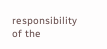responsibility of the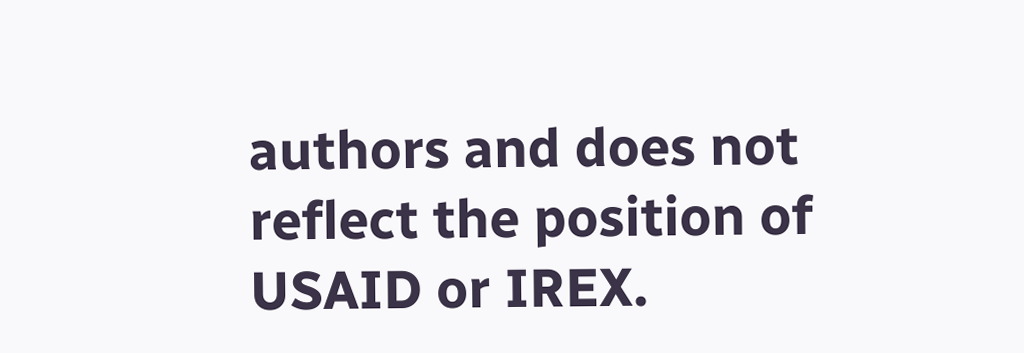authors and does not reflect the position of USAID or IREX.